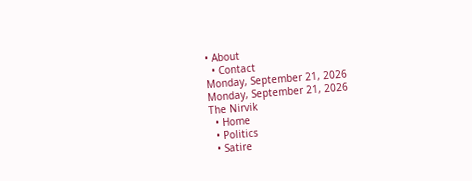• About
  • Contact
Monday, September 21, 2026
Monday, September 21, 2026
The Nirvik
  • Home
  • Politics
  • Satire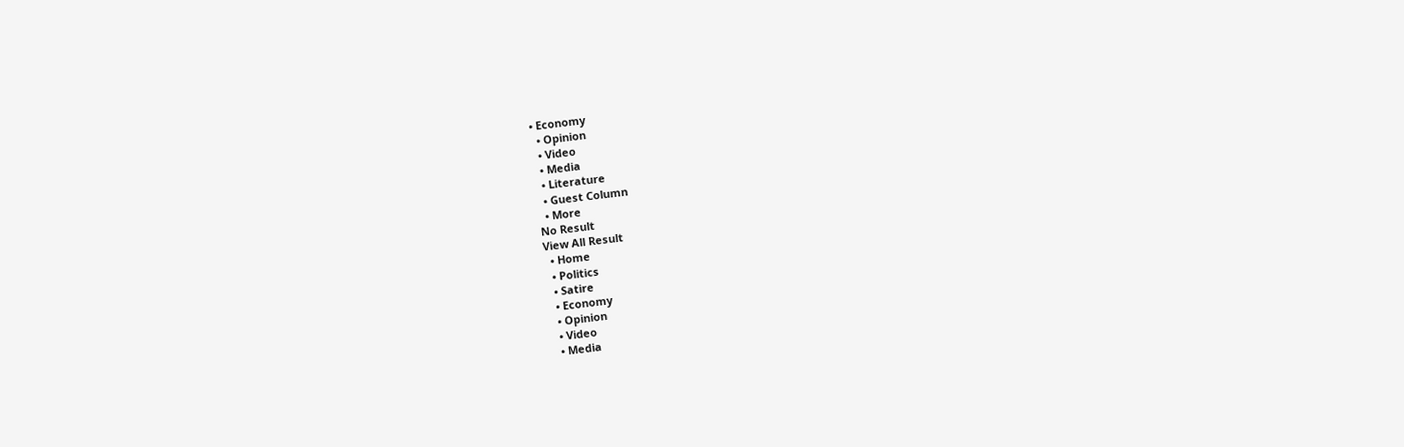• Economy
  • Opinion
  • Video
  • Media
  • Literature
  • Guest Column
  • More
No Result
View All Result
  • Home
  • Politics
  • Satire
  • Economy
  • Opinion
  • Video
  • Media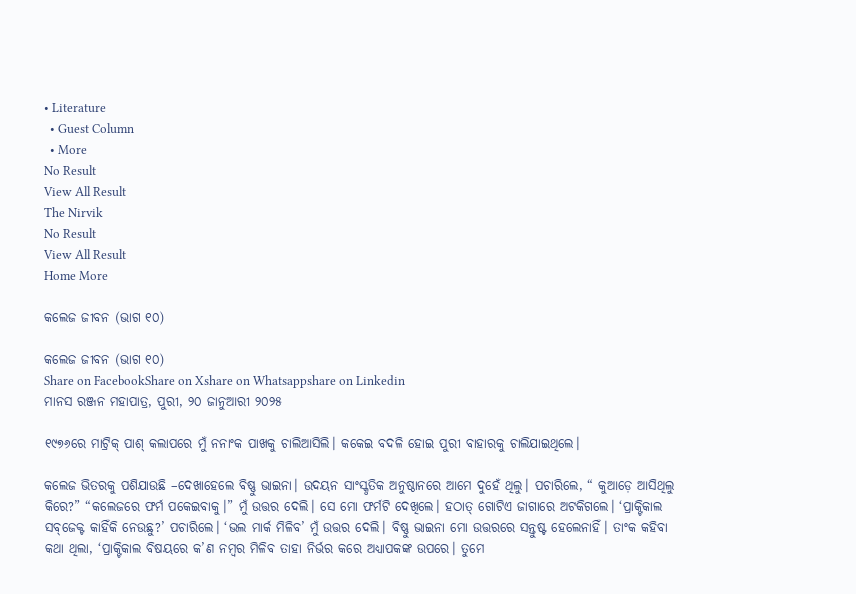• Literature
  • Guest Column
  • More
No Result
View All Result
The Nirvik
No Result
View All Result
Home More

କଲେଜ ଜୀବନ (ଭାଗ ୧୦)

କଲେଜ ଜୀବନ (ଭାଗ ୧୦)
Share on FacebookShare on Xshare on Whatsappshare on Linkedin
ମାନସ ରଞ୍ଜନ ମହାପାତ୍ର, ପୁରୀ, ୨୦ ଜାନୁଆରୀ ୨୦୨୫

୧୯୭୬ରେ ମାଟ୍ରିକ୍ ପାଶ୍ କଲାପରେ ମୁଁ ନନାଂକ ପାଖକୁ ଚାଲିଆସିଲି। କକେଇ ବଦଳି ହୋଇ ପୁରୀ ବାହାରକୁ ଚାଲିଯାଇଥିଲେ।

କଲେଜ ଭିତରକୁ ପଶିଯାଉଛି –ଦେଖାହେଲେ ବିଷ୍ଣୁ ଭାଇନା। ଉଦୟନ ସାଂସ୍କୃତିକ ଅନୁଷ୍ଠାନରେ ଆମେ ଦୁହେଁ ଥିଲୁ। ପଚାରିଲେ, “ କୁଆଡ଼େ ଆସିଥିଲୁ କିରେ?” “କଲେଜରେ ଫର୍ମ ପକେଇବାକୁ।” ମୁଁ ଉତ୍ତର ଦେଲି। ସେ ମୋ ଫର୍ମଟି ଦେଖିଲେ। ହଠାତ୍ ଗୋଟିଏ ଜାଗାରେ ଅଟକିଗଲେ। ‘ପ୍ରାକ୍ଟିକାଲ ସବ୍‌ଜେକ୍ଟ କାହିଁକି ନେଉଛୁ?’ ପଚାରିଲେ। ‘ଭଲ ମାର୍କ ମିଳିବ’ ମୁଁ ଉତ୍ତର ଦେଲି। ବିଷ୍ଣୁ ଭାଇନା ମୋ ଉତ୍ତରରେ ସନ୍ତୁଷ୍ଟ ହେଲେନାହିଁ। ତାଂକ କହିବା କଥା ଥିଲା, ‘ପ୍ରାକ୍ଟିକାଲ ବିଷୟରେ କ’ଣ ନମ୍ବର ମିଳିବ ତାହା ନିର୍ଭର କରେ ଅଧ୍ୟାପକଙ୍କ ଉପରେ। ତୁମେ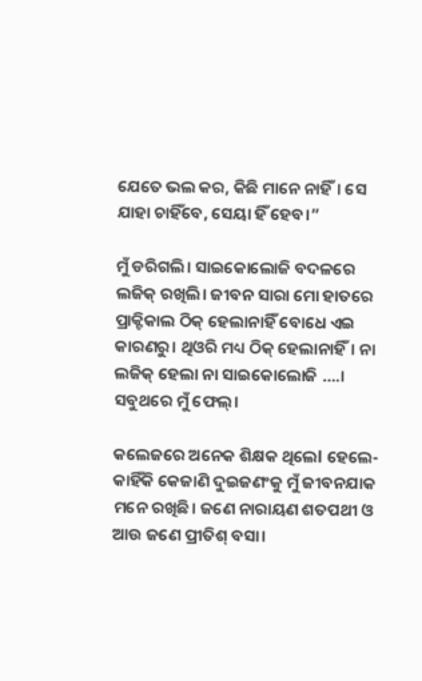ଯେତେ ଭଲ କର, କିଛି ମାନେ ନାହିଁ। ସେ ଯାହା ଚାହିଁବେ, ସେୟା ହିଁ ହେବ।”

ମୁଁ ଡରିଗଲି। ସାଇକୋଲୋଜି ବଦଳରେ ଲଜିକ୍ ରଖିଲି। ଜୀବନ ସାରା ମୋ ହାତରେ ପ୍ରାକ୍ଟିକାଲ ଠିକ୍ ହେଲାନାହିଁ ବୋଧେ ଏଇ କାରଣରୁ। ଥିଓରି ମଧ୍ୟ ଠିକ୍ ହେଲାନାହିଁ। ନା ଲଜିକ୍ ହେଲା ନା ସାଇକୋଲୋଜି ….। ସବୁଥରେ ମୁଁ ଫେଲ୍।

କଲେଜରେ ଅନେକ ଶିକ୍ଷକ ଥିଲେl ହେଲେ- କାହିଁକି କେଜାଣି ଦୁଇଜଣଂକୁ ମୁଁ ଜୀବନଯାକ ମନେ ରଖିଛି। ଜଣେ ନାରାୟଣ ଶତପଥୀ ଓ ଆଉ ଜଣେ ପ୍ରୀତିଶ୍ ବସା।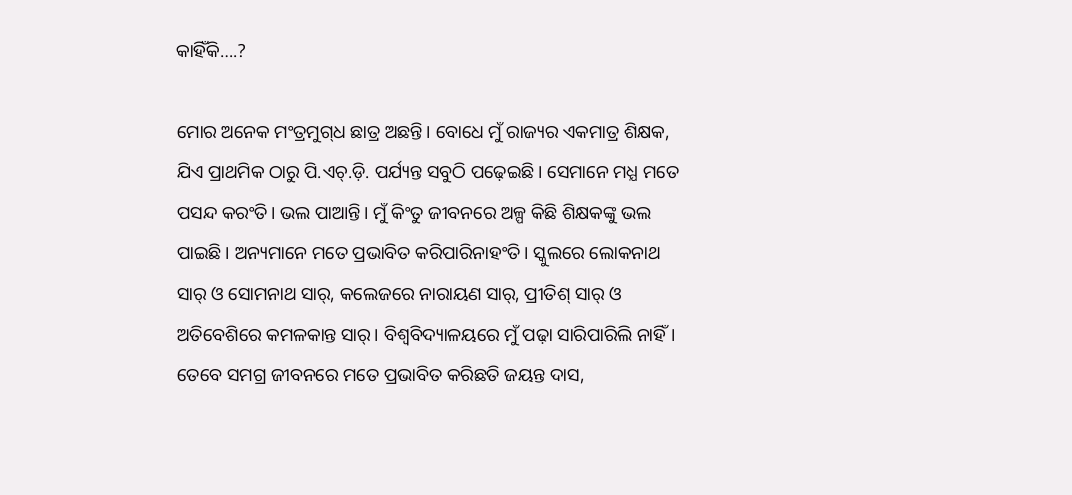କାହିଁକି….?

ମୋର ଅନେକ ମଂତ୍ରମୁଗ୍‌ଧ ଛାତ୍ର ଅଛନ୍ତି। ବୋଧେ ମୁଁ ରାଜ୍ୟର ଏକମାତ୍ର ଶିକ୍ଷକ, ଯିଏ ପ୍ରାଥମିକ ଠାରୁ ପି.ଏଚ୍.ଡ଼ି. ପର୍ଯ୍ୟନ୍ତ ସବୁଠି ପଢ଼େଇଛି। ସେମାନେ ମଧ୍ଯ ମତେ ପସନ୍ଦ କରଂତି। ଭଲ ପାଆନ୍ତି। ମୁଁ କିଂତୁ ଜୀବନରେ ଅଳ୍ପ କିଛି ଶିକ୍ଷକଙ୍କୁ ଭଲ ପାଇଛି। ଅନ୍ୟମାନେ ମତେ ପ୍ରଭାବିତ କରିପାରିନାହଂତି। ସ୍କୁଲରେ ଲୋକନାଥ ସାର୍ ଓ ସୋମନାଥ ସାର୍, କଲେଜରେ ନାରାୟଣ ସାର୍, ପ୍ରୀତିଶ୍ ସାର୍ ଓ ଅତିବେଶିରେ କମଳକାନ୍ତ ସାର୍। ବିଶ୍ଵବିଦ୍ୟାଳୟରେ ମୁଁ ପଢ଼ା ସାରିପାରିଲି ନାହିଁ। ତେବେ ସମଗ୍ର ଜୀବନରେ ମତେ ପ୍ରଭାବିତ କରିଛତି ଜୟନ୍ତ ଦାସ,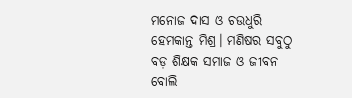ମନୋଜ ଦାସ ଓ ଚଉଧୁରି ହେମକାନ୍ତ ମିଶ୍ର। ମଣିଷର ସବୁଠୁ ବଡ଼ ଶିକ୍ଷକ ସମାଜ ଓ ଜୀବନ ବୋଲି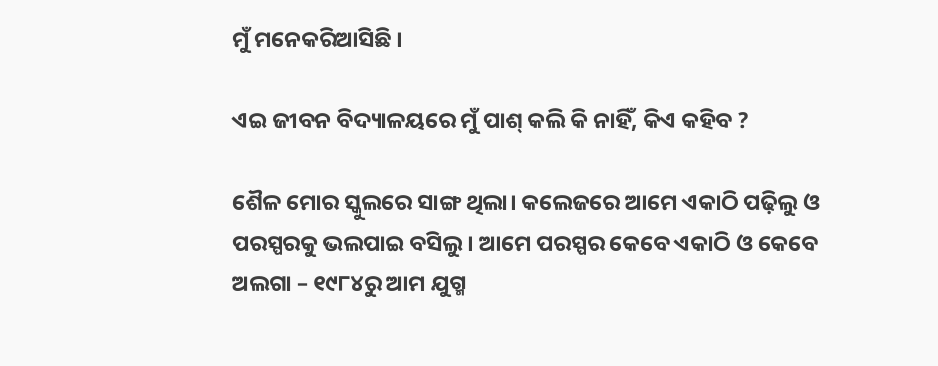ମୁଁ ମନେକରିଆସିଛି ।

ଏଇ ଜୀବନ ବିଦ୍ୟାଳୟରେ ମୁଁ ପାଶ୍ କଲି କି ନାହିଁ, କିଏ କହିବ ?

ଶୈଳ ମୋର ସ୍କୁଲରେ ସାଙ୍ଗ ଥିଲା। କଲେଜରେ ଆମେ ଏକାଠି ପଢ଼ିଲୁ ଓ ପରସ୍ପରକୁ ଭଲପାଇ ବସିଲୁ । ଆମେ ପରସ୍ପର କେବେ ଏକାଠି ଓ କେବେ ଅଲଗା – ୧୯୮୪ରୁ ଆମ ଯୁଗ୍ମ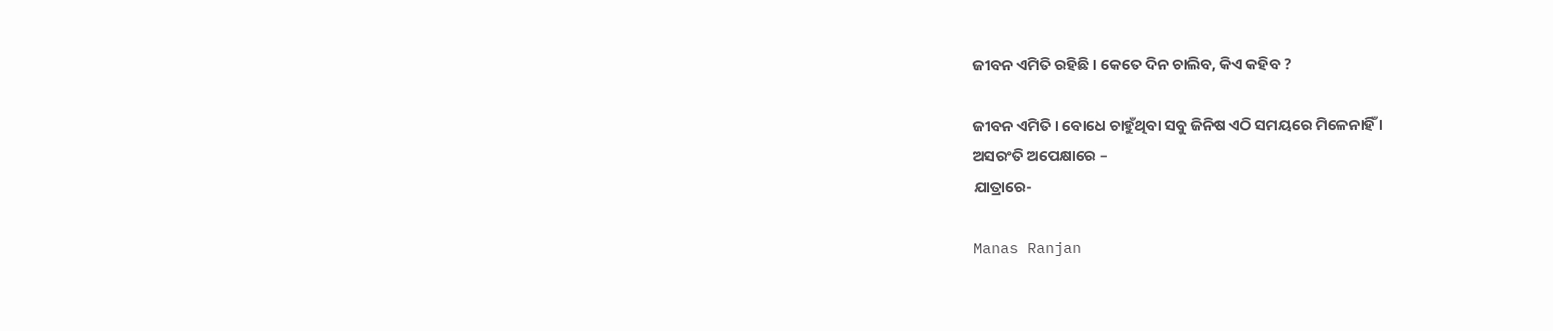ଜୀବନ ଏମିତି ରହିଛି । କେତେ ଦିନ ଚାଲିବ, କିଏ କହିବ ?

ଜୀବନ ଏମିତି । ବୋଧେ ଚାହୁଁଥିବା ସବୁ ଜିନିଷ ଏଠି ସମୟରେ ମିଳେନାହିଁ ।
ଅସରଂତି ଅପେକ୍ଷାରେ –
ଯାତ୍ରାରେ-

Manas Ranjan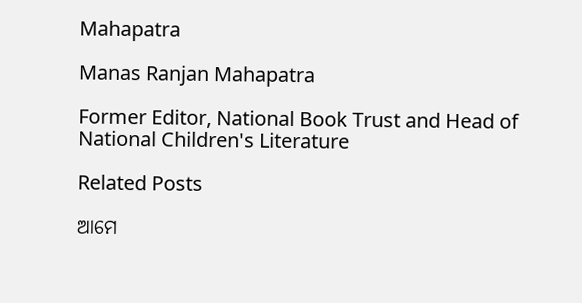Mahapatra

Manas Ranjan Mahapatra

Former Editor, National Book Trust and Head of National Children's Literature

Related Posts

ଆମେ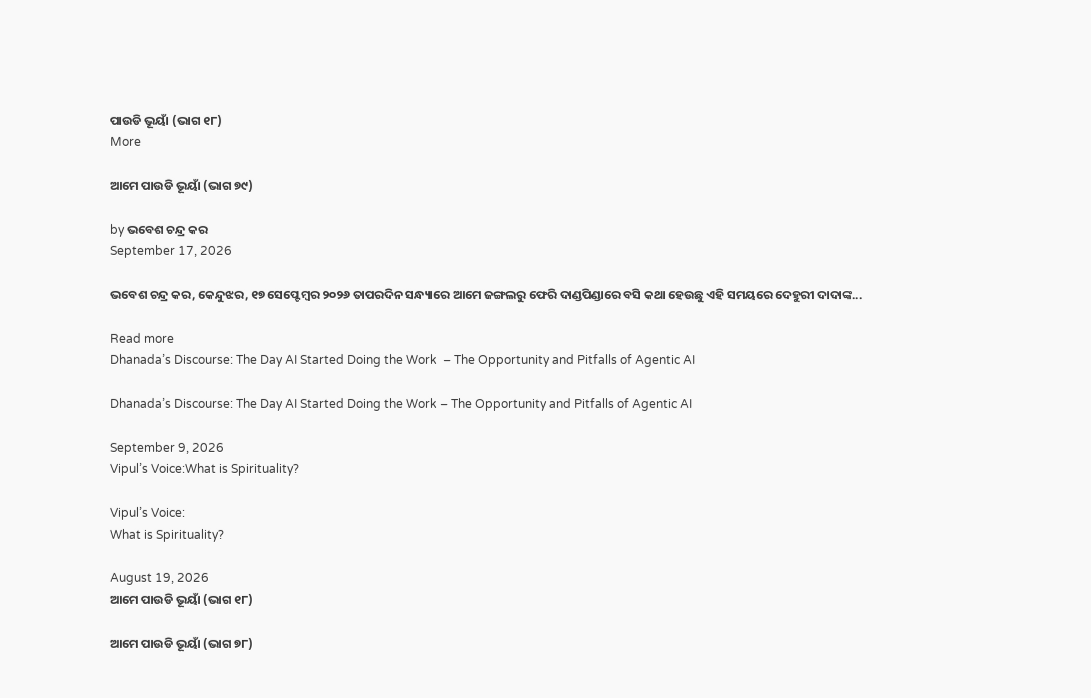ପାଉଡି ଭୂୟାଁ (ଭାଗ ୧୮)
More

ଆମେ ପାଉଡି ଭୂୟାଁ (ଭାଗ ୭୯)

by ଭବେଶ ଚନ୍ଦ୍ର କର
September 17, 2026

ଭବେଶ ଚନ୍ଦ୍ର କର, କେନ୍ଦୁଝର, ୧୭ ସେପ୍ଟେମ୍ବର ୨୦୨୬ ତାପରଦିନ ସନ୍ଧ୍ୟାରେ ଆମେ ଜଙ୍ଗଲରୁ ଫେରି ଦାଣ୍ଡପିଣ୍ଡାରେ ବସି କଥା ହେଉଛୁ ଏହି ସମୟରେ ଦେହୁରୀ ଦାଦାଙ୍କ...

Read more
Dhanada’s Discourse: The Day AI Started Doing the Work  – The Opportunity and Pitfalls of Agentic AI

Dhanada’s Discourse: The Day AI Started Doing the Work – The Opportunity and Pitfalls of Agentic AI

September 9, 2026
Vipul’s Voice:What is Spirituality?

Vipul’s Voice:
What is Spirituality?

August 19, 2026
ଆମେ ପାଉଡି ଭୂୟାଁ (ଭାଗ ୧୮)

ଆମେ ପାଉଡି ଭୂୟାଁ (ଭାଗ ୭୮)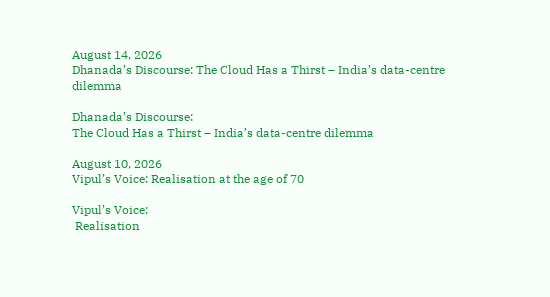August 14, 2026
Dhanada’s Discourse: The Cloud Has a Thirst – India’s data-centre dilemma

Dhanada’s Discourse:
The Cloud Has a Thirst – India’s data-centre dilemma

August 10, 2026
Vipul’s Voice: Realisation at the age of 70

Vipul’s Voice:
 Realisation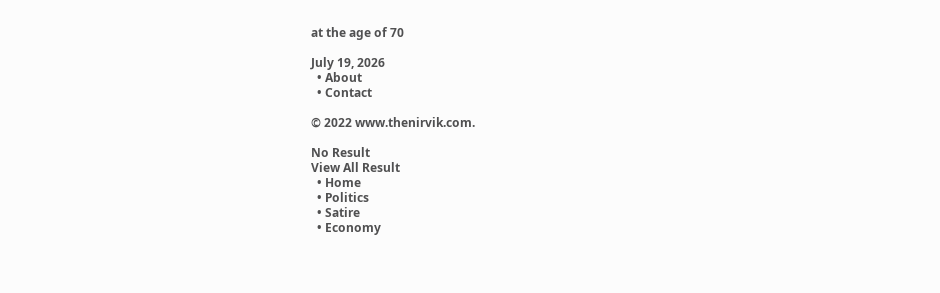at the age of 70

July 19, 2026
  • About
  • Contact

© 2022 www.thenirvik.com.

No Result
View All Result
  • Home
  • Politics
  • Satire
  • Economy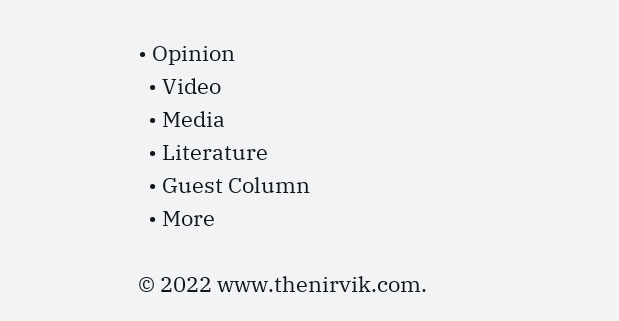• Opinion
  • Video
  • Media
  • Literature
  • Guest Column
  • More

© 2022 www.thenirvik.com.